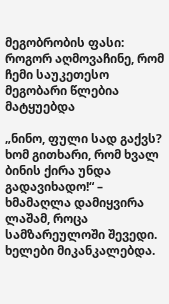მეგობრობის ფასი: როგორ აღმოვაჩინე, რომ ჩემი საუკეთესო მეგობარი წლებია მატყუებდა

„ნინო, ფული სად გაქვს? ხომ გითხარი, რომ ხვალ ბინის ქირა უნდა გადავიხადო!“ – ხმამაღლა დამიყვირა ლაშამ, როცა სამზარეულოში შევედი. ხელები მიკანკალებდა.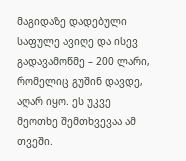მაგიდაზე დადებული საფულე ავიღე და ისევ გადავამოწმე – 200 ლარი, რომელიც გუშინ დავდე, აღარ იყო. ეს უკვე მეოთხე შემთხვევაა ამ თვეში.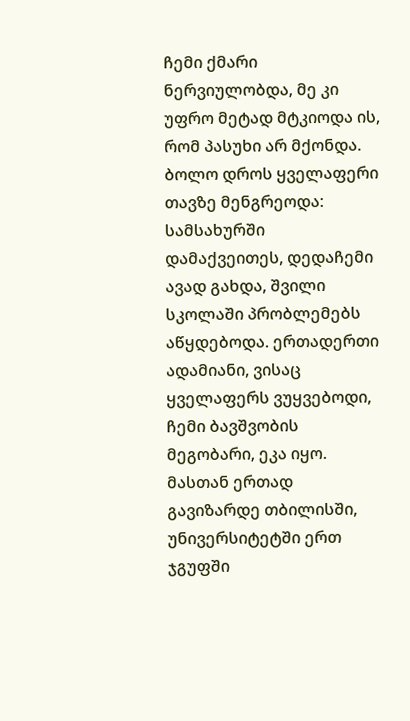ჩემი ქმარი ნერვიულობდა, მე კი უფრო მეტად მტკიოდა ის, რომ პასუხი არ მქონდა. ბოლო დროს ყველაფერი თავზე მენგრეოდა: სამსახურში დამაქვეითეს, დედაჩემი ავად გახდა, შვილი სკოლაში პრობლემებს აწყდებოდა. ერთადერთი ადამიანი, ვისაც ყველაფერს ვუყვებოდი, ჩემი ბავშვობის მეგობარი, ეკა იყო. მასთან ერთად გავიზარდე თბილისში, უნივერსიტეტში ერთ ჯგუფში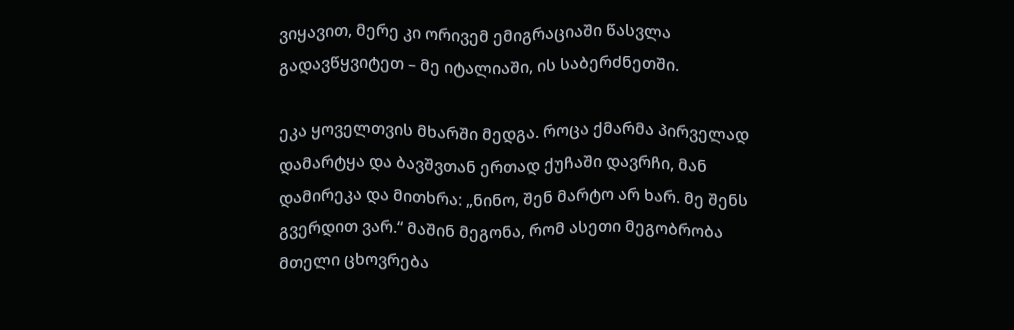ვიყავით, მერე კი ორივემ ემიგრაციაში წასვლა გადავწყვიტეთ – მე იტალიაში, ის საბერძნეთში.

ეკა ყოველთვის მხარში მედგა. როცა ქმარმა პირველად დამარტყა და ბავშვთან ერთად ქუჩაში დავრჩი, მან დამირეკა და მითხრა: „ნინო, შენ მარტო არ ხარ. მე შენს გვერდით ვარ.“ მაშინ მეგონა, რომ ასეთი მეგობრობა მთელი ცხოვრება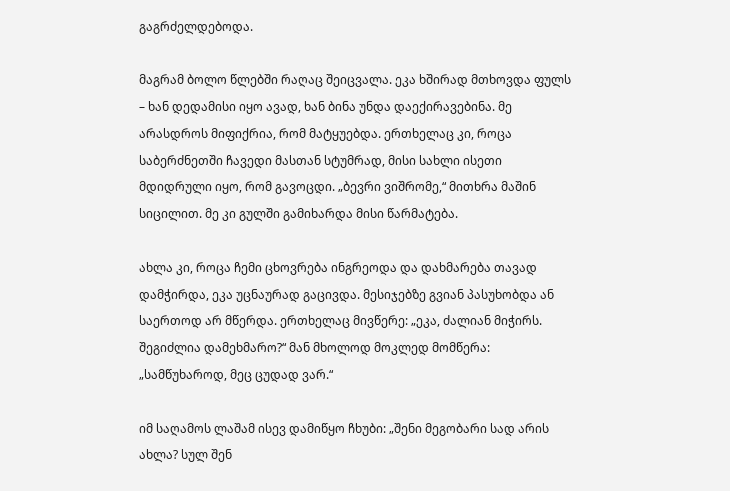გაგრძელდებოდა.

მაგრამ ბოლო წლებში რაღაც შეიცვალა. ეკა ხშირად მთხოვდა ფულს – ხან დედამისი იყო ავად, ხან ბინა უნდა დაექირავებინა. მე არასდროს მიფიქრია, რომ მატყუებდა. ერთხელაც კი, როცა საბერძნეთში ჩავედი მასთან სტუმრად, მისი სახლი ისეთი მდიდრული იყო, რომ გავოცდი. „ბევრი ვიშრომე,“ მითხრა მაშინ სიცილით. მე კი გულში გამიხარდა მისი წარმატება.

ახლა კი, როცა ჩემი ცხოვრება ინგრეოდა და დახმარება თავად დამჭირდა, ეკა უცნაურად გაცივდა. მესიჯებზე გვიან პასუხობდა ან საერთოდ არ მწერდა. ერთხელაც მივწერე: „ეკა, ძალიან მიჭირს. შეგიძლია დამეხმარო?“ მან მხოლოდ მოკლედ მომწერა: „სამწუხაროდ, მეც ცუდად ვარ.“

იმ საღამოს ლაშამ ისევ დამიწყო ჩხუბი: „შენი მეგობარი სად არის ახლა? სულ შენ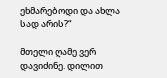ეხმარებოდი და ახლა სად არის?“

მთელი ღამე ვერ დავიძინე. დილით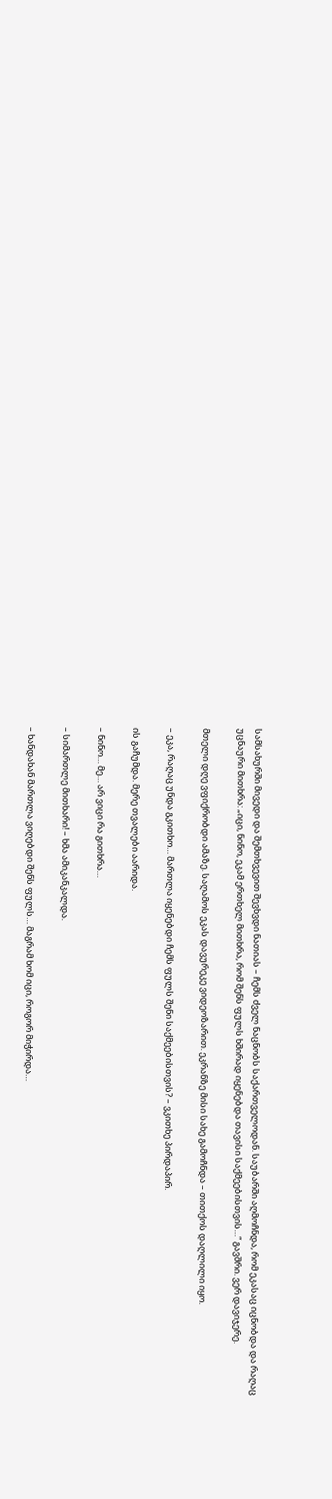სამსახურში მივედი და შემთხვევით შევხვდი ნათიას – ჩემს ძველ ნაცნობს საქართველოდან. საუბარში აღმოჩნდა, რომ ეკასაც იცნობდა და რაღაც უცნაური მითხრა: „იცი, ნინო, ეკამ ერთხელ მითხრა, რომ შენს ფულს ხშირად იყენებდა თავისი საქმეებისთვის…“ გავშრი. ვერ დავიჯერე.

მთელი დღე ვფიქრობდი ამაზე. საღამოს ეკას დავურეკე ვიდეოზარით. ეკრანზე მისი სახე გამოჩნდა – თითქოს დაღლილი იყო.

– ეკა, რაღაც უნდა გკითხო… მართლა იყენებდი ჩემს ფულს შენი საქმეებისთვის? – ვკითხე პირდაპირ.

ის გაჩუმდა. მერე თვალები აარიდა.

– ნინო… მე… არ ვიცი რა გითხრა…

– სიმართლე მითხარი! – ხმა ამიკანკალდა.

– ხანდახან მართლა ვიღებდი შენს ფულს… მაგრამ ხომ იცი, როგორ მიჭირდა…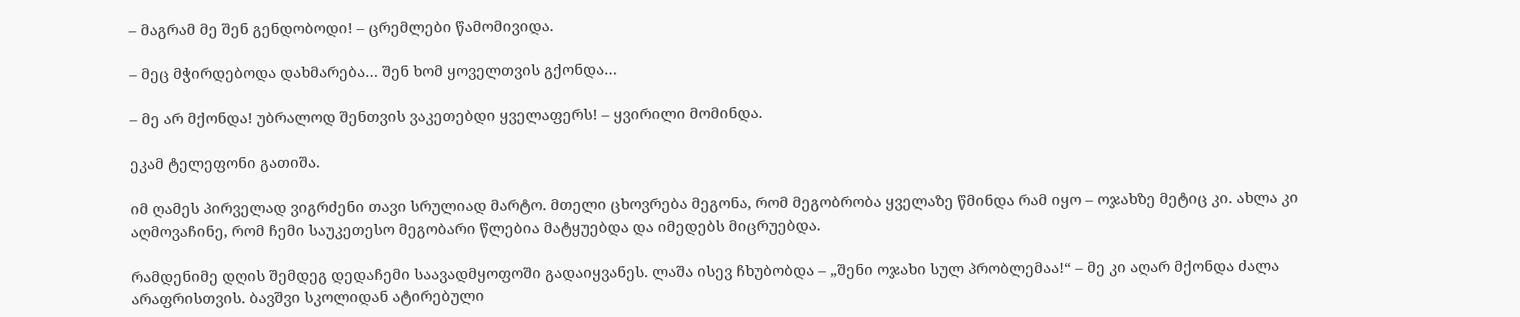– მაგრამ მე შენ გენდობოდი! – ცრემლები წამომივიდა.

– მეც მჭირდებოდა დახმარება… შენ ხომ ყოველთვის გქონდა…

– მე არ მქონდა! უბრალოდ შენთვის ვაკეთებდი ყველაფერს! – ყვირილი მომინდა.

ეკამ ტელეფონი გათიშა.

იმ ღამეს პირველად ვიგრძენი თავი სრულიად მარტო. მთელი ცხოვრება მეგონა, რომ მეგობრობა ყველაზე წმინდა რამ იყო – ოჯახზე მეტიც კი. ახლა კი აღმოვაჩინე, რომ ჩემი საუკეთესო მეგობარი წლებია მატყუებდა და იმედებს მიცრუებდა.

რამდენიმე დღის შემდეგ დედაჩემი საავადმყოფოში გადაიყვანეს. ლაშა ისევ ჩხუბობდა – „შენი ოჯახი სულ პრობლემაა!“ – მე კი აღარ მქონდა ძალა არაფრისთვის. ბავშვი სკოლიდან ატირებული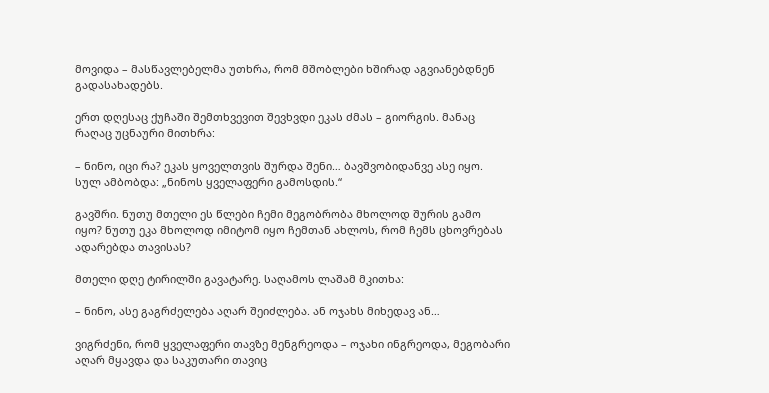მოვიდა – მასწავლებელმა უთხრა, რომ მშობლები ხშირად აგვიანებდნენ გადასახადებს.

ერთ დღესაც ქუჩაში შემთხვევით შევხვდი ეკას ძმას – გიორგის. მანაც რაღაც უცნაური მითხრა:

– ნინო, იცი რა? ეკას ყოველთვის შურდა შენი… ბავშვობიდანვე ასე იყო. სულ ამბობდა: „ნინოს ყველაფერი გამოსდის.“

გავშრი. ნუთუ მთელი ეს წლები ჩემი მეგობრობა მხოლოდ შურის გამო იყო? ნუთუ ეკა მხოლოდ იმიტომ იყო ჩემთან ახლოს, რომ ჩემს ცხოვრებას ადარებდა თავისას?

მთელი დღე ტირილში გავატარე. საღამოს ლაშამ მკითხა:

– ნინო, ასე გაგრძელება აღარ შეიძლება. ან ოჯახს მიხედავ ან…

ვიგრძენი, რომ ყველაფერი თავზე მენგრეოდა – ოჯახი ინგრეოდა, მეგობარი აღარ მყავდა და საკუთარი თავიც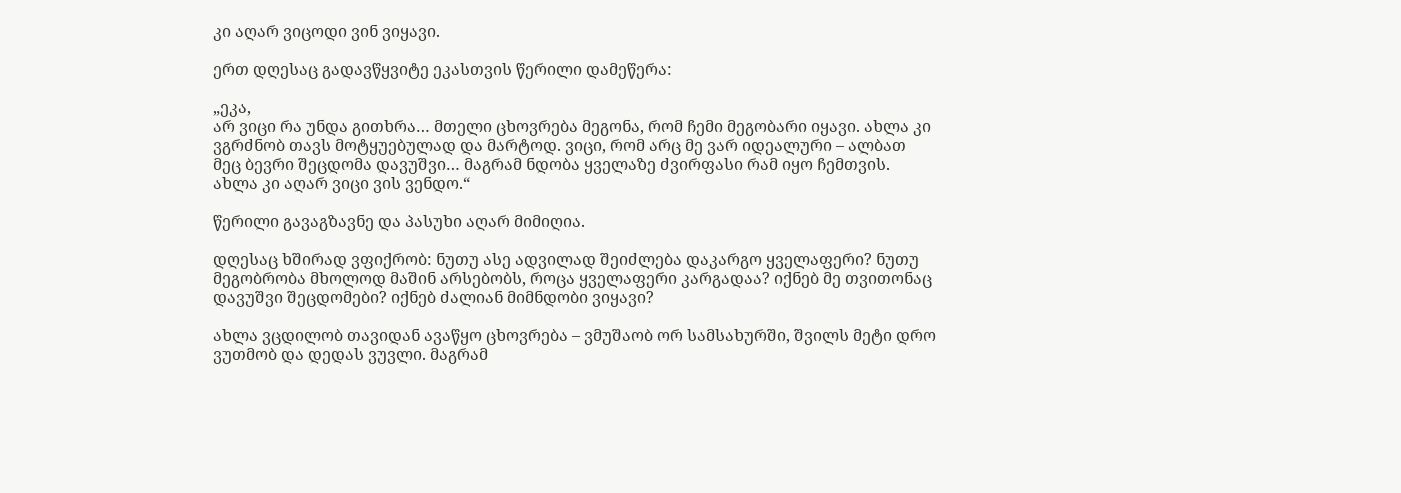კი აღარ ვიცოდი ვინ ვიყავი.

ერთ დღესაც გადავწყვიტე ეკასთვის წერილი დამეწერა:

„ეკა,
არ ვიცი რა უნდა გითხრა… მთელი ცხოვრება მეგონა, რომ ჩემი მეგობარი იყავი. ახლა კი ვგრძნობ თავს მოტყუებულად და მარტოდ. ვიცი, რომ არც მე ვარ იდეალური – ალბათ მეც ბევრი შეცდომა დავუშვი… მაგრამ ნდობა ყველაზე ძვირფასი რამ იყო ჩემთვის. ახლა კი აღარ ვიცი ვის ვენდო.“

წერილი გავაგზავნე და პასუხი აღარ მიმიღია.

დღესაც ხშირად ვფიქრობ: ნუთუ ასე ადვილად შეიძლება დაკარგო ყველაფერი? ნუთუ მეგობრობა მხოლოდ მაშინ არსებობს, როცა ყველაფერი კარგადაა? იქნებ მე თვითონაც დავუშვი შეცდომები? იქნებ ძალიან მიმნდობი ვიყავი?

ახლა ვცდილობ თავიდან ავაწყო ცხოვრება – ვმუშაობ ორ სამსახურში, შვილს მეტი დრო ვუთმობ და დედას ვუვლი. მაგრამ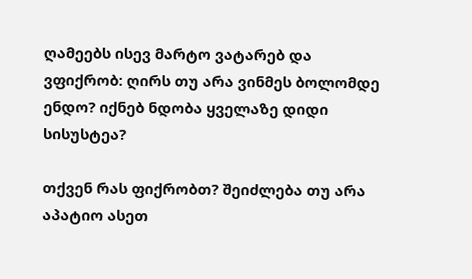ღამეებს ისევ მარტო ვატარებ და ვფიქრობ: ღირს თუ არა ვინმეს ბოლომდე ენდო? იქნებ ნდობა ყველაზე დიდი სისუსტეა?

თქვენ რას ფიქრობთ? შეიძლება თუ არა აპატიო ასეთ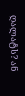ღალატს? ან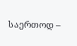საერთოდ –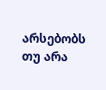არსებობს თუ არა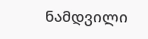ნამდვილი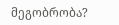მეგობრობა?